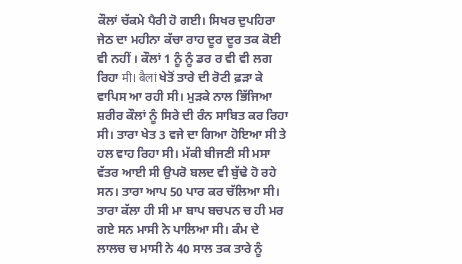ਕੌਲਾਂ ਚੱਕਮੇ ਪੈਰੀ ਹੋ ਗਈ। ਸਿਖਰ ਦੁਪਹਿਰਾ ਜੇਠ ਦਾ ਮਹੀਨਾ ਕੱਚਾ ਰਾਹ ਦੂਰ ਦੂਰ ਤਕ ਕੋਈ ਵੀ ਨਹੀਂ । ਕੌਲਾਂ 1 ਨੂੰ ਨੂੰ ਡਰ ਰ ਵੀ ਵੀ ਲਗ ਰਿਹਾ मी। बैलां ਖੇਤੋਂ ਤਾਰੇ ਦੀ ਰੋਟੀ ਫ਼ੜਾ ਕੇ ਵਾਪਿਸ ਆ ਰਹੀ ਸੀ। ਮੁੜਕੇ ਨਾਲ ਭਿੱਜਿਆ ਸ਼ਰੀਰ ਕੌਲਾਂ ਨੂੰ ਸਿਰੇ ਦੀ ਰੰਨ ਸਾਬਿਤ ਕਰ ਰਿਹਾ ਸੀ। ਤਾਰਾ ਖੇਤ 3 ਵਜੇ ਦਾ ਗਿਆ ਹੋਇਆ ਸੀ ਤੇ ਹਲ ਵਾਹ ਰਿਹਾ ਸੀ। ਮੱਕੀ ਬੀਜਣੀ ਸੀ ਮਸਾ ਵੱਤਰ ਆਈ ਸੀ ਉਪਰੋ ਬਲਦ ਵੀ ਬੁੱਢੇ ਹੋ ਰਹੇ ਸਨ। ਤਾਰਾ ਆਪ 50 ਪਾਰ ਕਰ ਚੱਲਿਆ ਸੀ। ਤਾਰਾ ਕੱਲਾ ਹੀ ਸੀ ਮਾ ਬਾਪ ਬਚਪਨ ਚ ਹੀ ਮਰ ਗਏ ਸਨ ਮਾਸੀ ਨੇ ਪਾਲਿਆ ਸੀ। ਕੰਮ ਦੇ ਲਾਲਚ ਚ ਮਾਸੀ ਨੇ 40 ਸਾਲ ਤਕ ਤਾਰੇ ਨੂੰ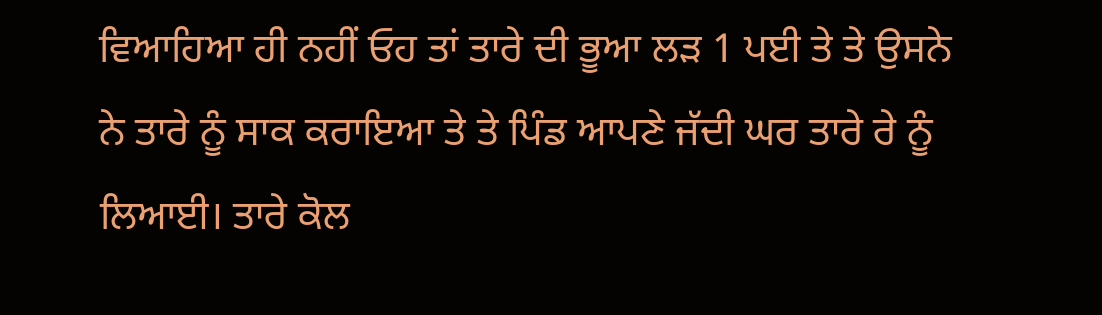ਵਿਆਹਿਆ ਹੀ ਨਹੀਂ ਓਹ ਤਾਂ ਤਾਰੇ ਦੀ ਭੂਆ ਲੜ 1 ਪਈ ਤੇ ਤੇ ਉਸਨੇ ਨੇ ਤਾਰੇ ਨੂੰ ਸਾਕ ਕਰਾਇਆ ਤੇ ਤੇ ਪਿੰਡ ਆਪਣੇ ਜੱਦੀ ਘਰ ਤਾਰੇ ਰੇ ਨੂੰ ਲਿਆਈ। ਤਾਰੇ ਕੋਲ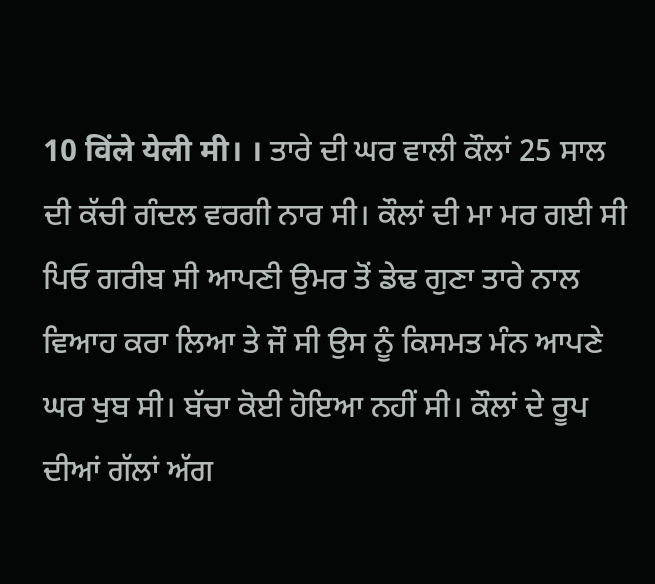10 विंले येली मी। । ਤਾਰੇ ਦੀ ਘਰ ਵਾਲੀ ਕੌਲਾਂ 25 ਸਾਲ ਦੀ ਕੱਚੀ ਗੰਦਲ ਵਰਗੀ ਨਾਰ ਸੀ। ਕੌਲਾਂ ਦੀ ਮਾ ਮਰ ਗਈ ਸੀ ਪਿਓ ਗਰੀਬ ਸੀ ਆਪਣੀ ਉਮਰ ਤੋਂ ਡੇਢ ਗੁਣਾ ਤਾਰੇ ਨਾਲ ਵਿਆਹ ਕਰਾ ਲਿਆ ਤੇ ਜੌ ਸੀ ਉਸ ਨੂੰ ਕਿਸਮਤ ਮੰਨ ਆਪਣੇ ਘਰ ਖੁਬ ਸੀ। ਬੱਚਾ ਕੋਈ ਹੋਇਆ ਨਹੀਂ ਸੀ। ਕੌਲਾਂ ਦੇ ਰੂਪ ਦੀਆਂ ਗੱਲਾਂ ਅੱਗ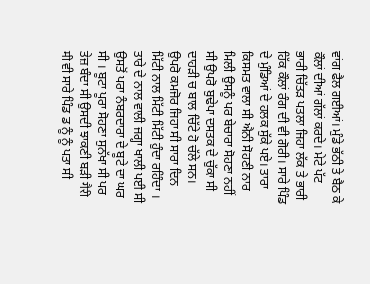ਵਾਂਗ ਫੈਲ ਗਈਆਂ। ਮੁੰਡੇ ਭੱਠੀ ਤੇ ਬੈਠ ਕੇ ਕੌਲਾਂ ਦੀਆਂ ਗੱਲਾਂ ਕਰਦੇ। ਮੇਟੇ ਪੱਟ ਭਾਰੀ ਚਿੱਤੜ ਪਤਲਾ ਜਿਹਾ ਲੱਕ ਤੇ ਭਾਰੀ ਹਿੱਕ ਕੌਲਾਂ ਰੰਗ ਦੀ ਵੀ ਗੋਰੀ। ਸਾਰੇ ਪਿੰਡ ਦੇ ਮੁੰਡਿਆਂ ਦੇ ਹਲਕ ਸੁੱਕੇ ਪਏ। ਤਾਰਾ ਕਿਸਮਤ ਵਾਲਾ ਸੀ ਐਨੀ ਸੋਹਣੀ ਨਾਰ ਮਿਲੀ ਉਸਨੂੰ ਪਰ ਬੇਚਾਰਾ ਸੋਹਣਾ ਨਹੀਂ ਸੀ ਉਪਰੋ ਬੁਢੇਪਾ ਦਸਤਕ ਦੇ ਚੁੱਕਾ ਸੀ ਦਾਹੜੀ ਚ ਬਾਲ ਚਿੱਟੇ ਹੋ ਚੱਲੇ ਸਨ। ਉਪਰੋ ਕਮਜੋਰ ਜਿਹਾ ਸੀ ਸਾਰਾ ਦਿਨ ਮਿੱਟੀ ਨਾਲ ਮਿੱਟੀ ਮਿੱਟੀ ਹੁੰਦਾ ਰਹਿੰਦਾ । ਤਾਰੇ ਦੇ ਨਾਲ ਵਾਲੀ ਜਗ੍ਹਾ ਖਾਲੀ ਪਈ ਸੀ ਉਸਤੋਂ ਪਰਾ ਨੰਬਰਦਾਰਾ ਦੇ ਬੂਟੇ ਦਾ ਘਰ ਸੀ । ਬੂਟਾ ਪੂਰਾ ਸੋਹਣਾ ਸੁਨੱਖਾ ਸੀ ਪਰ ਤੇਜ਼ ਬੰਦਾ ਸੀ ਉਸਦੀ ਝਾਕਣੀ ਬੜੀ गैरी मी ਵੀ ਸਾਰੇ ਪਿੰਡ ਡ ਨੂੰ ਨੂੰ ਪਤਾ ਸੀ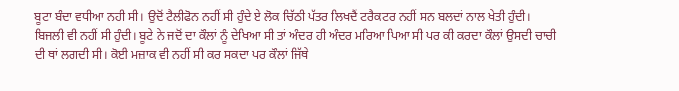ਬੂਟਾ ਬੰਦਾ ਵਧੀਆ ਨਹੀ ਸੀ। ਉਦੋਂ ਟੈਲੀਫੋਨ ਨਹੀਂ ਸੀ ਹੁੰਦੇ ਏ ਲੋਕ ਚਿੱਠੀ ਪੱਤਰ ਲਿਖਦੈਂ ਟਰੈਕਟਰ ਨਹੀਂ ਸਨ ਬਲਦਾਂ ਨਾਲ ਖੇਤੀ ਹੁੰਦੀ। ਬਿਜਲੀ ਵੀ ਨਹੀਂ ਸੀ ਹੁੰਦੀ। ਬੂਟੇ ਨੇ ਜਦੋਂ ਦਾ ਕੌਲਾਂ ਨੂੰ ਦੇਖਿਆ ਸੀ ਤਾਂ ਅੰਦਰ ਹੀ ਅੰਦਰ ਮਰਿਆ ਪਿਆ ਸੀ ਪਰ ਕੀ ਕਰਦਾ ਕੌਲਾਂ ਉਸਦੀ ਚਾਚੀ ਦੀ ਥਾਂ ਲਗਦੀ ਸੀ। ਕੋਈ ਮਜ਼ਾਕ ਵੀ ਨਹੀਂ ਸੀ ਕਰ ਸਕਦਾ ਪਰ ਕੌਲਾਂ ਜਿੱਥੇ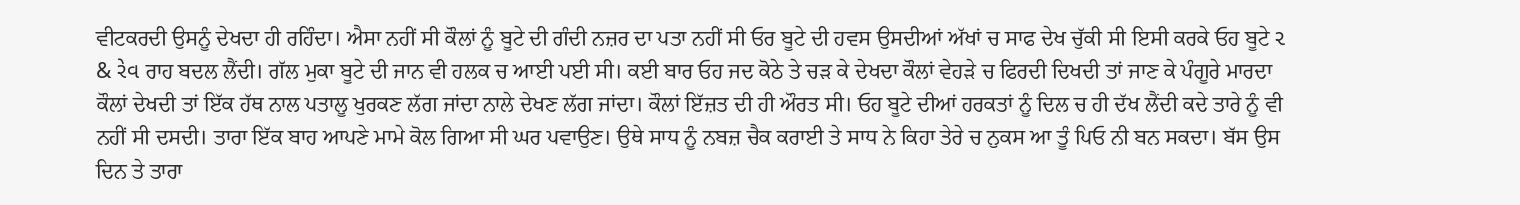ਵੀਟਕਰਦੀ ਉਸਨੂੰ ਦੇਖਦਾ ਹੀ ਰਹਿੰਦਾ। ਐਸਾ ਨਹੀਂ ਸੀ ਕੌਲਾਂ ਨੂੰ ਬੂਟੇ ਦੀ ਗੰਦੀ ਨਜ਼ਰ ਦਾ ਪਤਾ ਨਹੀਂ ਸੀ ਓਰ ਬੂਟੇ ਦੀ ਹਵਸ ਉਸਦੀਆਂ ਅੱਖਾਂ ਚ ਸਾਫ ਦੇਖ ਚੁੱਕੀ ਸੀ ਇਸੀ ਕਰਕੇ ਓਹ ਬੂਟੇ ૨ & રેવ ਰਾਹ ਬਦਲ ਲੈਂਦੀ। ਗੱਲ ਮੁਕਾ ਬੂਟੇ ਦੀ ਜਾਨ ਵੀ ਹਲਕ ਚ ਆਈ ਪਈ ਸੀ। ਕਈ ਬਾਰ ਓਹ ਜਦ ਕੋਠੇ ਤੇ ਚੜ ਕੇ ਦੇਖਦਾ ਕੌਲਾਂ ਵੇਹੜੇ ਚ ਫਿਰਦੀ ਦਿਖਦੀ ਤਾਂ ਜਾਣ ਕੇ ਪੰਗੂਰੇ ਮਾਰਦਾ ਕੌਲਾਂ ਦੇਖਦੀ ਤਾਂ ਇੱਕ ਹੱਥ ਨਾਲ ਪਤਾਲੂ ਖੁਰਕਣ ਲੱਗ ਜਾਂਦਾ ਨਾਲੇ ਦੇਖਣ ਲੱਗ ਜਾਂਦਾ। ਕੌਲਾਂ ਇੱਜ਼ਤ ਦੀ ਹੀ ਔਰਤ ਸੀ। ਓਹ ਬੂਟੇ ਦੀਆਂ ਹਰਕਤਾਂ ਨੂੰ ਦਿਲ ਚ ਹੀ ਦੱਖ ਲੈਂਦੀ ਕਦੇ ਤਾਰੇ ਨੂੰ ਵੀ ਨਹੀਂ ਸੀ ਦਸਦੀ। ਤਾਰਾ ਇੱਕ ਬਾਹ ਆਪਣੇ ਮਾਮੇ ਕੋਲ ਗਿਆ ਸੀ ਘਰ ਪਵਾਉਣ। ਉਥੇ ਸਾਧ ਨੂੰ ਨਬਜ਼ ਚੈਕ ਕਰਾਈ ਤੇ ਸਾਧ ਨੇ ਕਿਹਾ ਤੇਰੇ ਚ ਨੁਕਸ ਆ ਤੂੰ ਪਿਓ ਨੀ ਬਨ ਸਕਦਾ। ਬੱਸ ਉਸ ਦਿਨ ਤੇ ਤਾਰਾ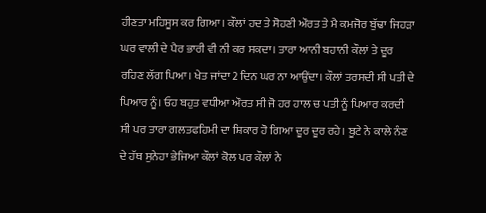ਹੀਣਤਾ ਮਹਿਸੂਸ ਕਰ ਗਿਆ। ਕੌਲਾਂ ਹਦ ਤੇ ਸੋਹਣੀ ਔਰਤ ਤੇ ਮੈ ਕਮਜੋਰ ਬੁੱਢਾ ਜਿਹੜਾ ਘਰ ਵਾਲੀ ਦੇ ਪੈਰ ਭਾਰੀ ਵੀ ਨੀ ਕਰ ਸਕਦਾ। ਤਾਰਾ ਆਨੀ ਬਹਾਨੀ ਕੌਲਾਂ ਤੇ ਦੂਰ ਰਹਿਣ ਲੱਗ ਪਿਆ। ਖੇਤ ਜਾਂਦਾ 2 ਦਿਨ ਘਰ ਨਾ ਆਉਂਦਾ। ਕੌਲਾਂ ਤਰਸਦੀ ਸੀ ਪਤੀ ਦੇ ਪਿਆਰ ਨੂੰ। ਓਹ ਬਹੁਤ ਵਧੀਆ ਔਰਤ ਸੀ ਜੋ ਹਰ ਹਾਲ ਚ ਪਤੀ ਨੂੰ ਪਿਆਰ ਕਰਦੀ ਸੀ ਪਰ ਤਾਰਾ ਗਲਤਫਹਿਮੀ ਦਾ ਸ਼ਿਕਾਰ ਹੋ ਗਿਆ ਦੂਰ ਦੂਰ ਰਹੇ। ਬੂਟੇ ਨੇ ਕਾਲੇ ਨੰਣ ਦੇ ਹੱਥ ਸੁਨੇਹਾ ਭੇਜਿਆ ਕੌਲਾਂ ਕੋਲ ਪਰ ਕੌਲਾਂ ਨੇ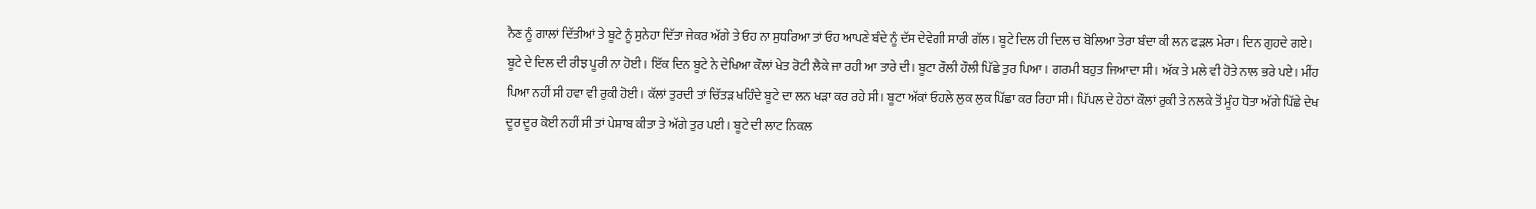ਨੈਣ ਨੂੰ ਗਾਲਾਂ ਦਿੱਤੀਆਂ ਤੇ ਬੂਟੇ ਨੂੰ ਸੁਨੇਹਾ ਦਿੱਤਾ ਜੇਕਰ ਅੱਗੇ ਤੇ ਓਹ ਨਾ ਸੁਧਰਿਆ ਤਾਂ ਓਹ ਆਪਣੇ ਬੰਦੇ ਨੂੰ ਦੱਸ ਦੇਵੇਗੀ ਸਾਰੀ ਗੱਲ। ਬੂਟੇ ਦਿਲ ਹੀ ਦਿਲ ਚ ਬੋਲਿਆ ਤੇਰਾ ਬੰਦਾ ਕੀ ਲਨ ਫੜਲ ਮੇਰਾ। ਦਿਨ ਗੁਹਦੇ ਗਏ। ਬੂਟੇ ਦੇ ਦਿਲ ਦੀ ਰੀਝ ਪੂਰੀ ਨਾ ਹੋਈ। ਇੱਕ ਦਿਨ ਬੂਟੇ ਨੇ ਦੇਖਿਆ ਕੌਲਾਂ ਖੇਤ ਰੋਟੀ ਲੈਕੇ ਜਾ ਰਹੀ ਆ ਤਾਰੇ ਦੀ। ਬੂਟਾ ਰੌਲੀ ਹੌਲੀ ਪਿੱਛੇ ਤੁਰ ਪਿਆ। ਗਰਮੀ ਬਹੁਤ ਜਿਆਦਾ ਸੀ। ਅੱਕ ਤੇ ਮਲੇ ਵੀ ਹੋਤੇ ਨਾਲ ਭਰੇ ਪਏ। ਮੀਂਹ ਪਿਆ ਨਹੀਂ ਸੀ ਹਵਾ ਵੀ ਰੁਕੀ ਹੋਈ। ਕੱਲਾਂ ਤੁਰਦੀ ਤਾਂ ਚਿੱਤੜ ਖਹਿੰਦੇ ਬੂਟੇ ਦਾ ਲਨ ਖੜਾ ਕਰ ਰਹੇ ਸੀ। ਬੂਟਾ ਅੱਕਾਂ ਓਹਲੇ ਲੁਕ ਲੁਕ ਪਿੱਛਾ ਕਰ ਰਿਹਾ ਸੀ। ਪਿੱਪਲ ਦੇ ਹੇਠਾਂ ਕੌਲਾਂ ਰੁਕੀ ਤੇ ਨਲਕੇ ਤੋਂ ਮੂੰਹ ਧੋਤਾ ਅੱਗੇ ਪਿੱਛੇ ਦੇਖ ਦੂਰ ਦੂਰ ਕੋਈ ਨਹੀਂ ਸੀ ਤਾਂ ਪੇਸ਼ਾਬ ਕੀਤਾ ਤੇ ਅੱਗੇ ਤੁਰ ਪਈ। ਬੂਟੇ ਦੀ ਲਾਟ ਨਿਕਲ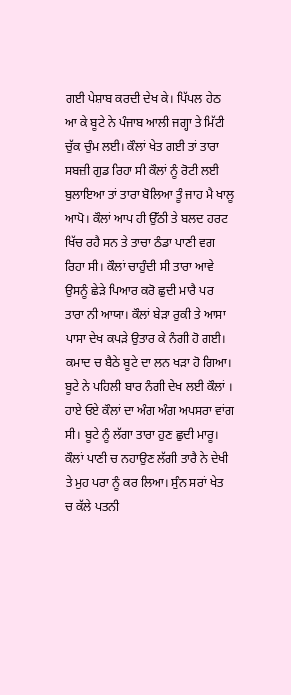ਗਈ ਪੇਸ਼ਾਬ ਕਰਦੀ ਦੇਖ ਕੇ। ਪਿੱਪਲ ਹੇਠ ਆ ਕੇ ਬੂਟੇ ਨੇ ਪੰਜਾਬ ਆਲੀ ਜਗ੍ਹਾ ਤੇ ਮਿੱਟੀ ਚੁੱਕ ਚੁੰਮ ਲਈ। ਕੌਲਾਂ ਖੇਤ ਗਈ ਤਾਂ ਤਾਰਾ ਸਬਜ਼ੀ ਗੁਡ ਰਿਹਾ ਸੀ ਕੌਲਾਂ ਨੂੰ ਰੋਟੀ ਲਈ ਬੁਲਾਇਆ ਤਾਂ ਤਾਰਾ ਬੋਲਿਆ ਤੂੰ ਜਾਹ ਮੈ ਖਾਲੂ ਆਪੋ। ਕੌਲਾਂ ਆਪ ਹੀ ਉੱਠੀ ਤੇ ਬਲਦ ਹਰਟ ਖਿੱਚ ਰਹੈ ਸਨ ਤੇ ਤਾਚਾ ਠੰਡਾ ਪਾਣੀ ਵਗ ਰਿਹਾ ਸੀ। ਕੌਲਾਂ ਚਾਹੁੰਦੀ ਸੀ ਤਾਰਾ ਆਵੇ ਉਸਨੂੰ ਛੇੜੇ ਪਿਆਰ ਕਰੋ ਛੁਦੀ ਮਾਰੈ ਪਰ ਤਾਰਾ ਨੀ ਆਯਾ। ਕੌਲਾਂ ਬੇੜਾ ਰੁਕੀ ਤੇ ਆਸਾ ਪਾਸਾ ਦੇਖ ਕਪੜੇ ਉਤਾਰ ਕੇ ਨੰਗੀ ਹੋ ਗਈ। ਕਮਾਦ ਚ ਬੈਠੇ ਬੂਟੇ ਦਾ ਲਨ ਖੜਾ ਹੋ ਗਿਆ। ਬੂਟੇ ਨੇ ਪਹਿਲੀ ਬਾਰ ਨੰਗੀ ਦੇਖ ਲਈ ਕੌਲਾਂ । ਹਾਏ ਓਏ ਕੌਲਾਂ ਦਾ ਅੰਗ ਅੰਗ ਅਪਸਰਾ ਵਾਂਗ ਸੀ। ਬੂਟੇ ਨੂੰ ਲੱਗਾ ਤਾਰਾ ਹੁਣ ਛੁਦੀ ਮਾਰੂ। ਕੌਲਾਂ ਪਾਣੀ ਚ ਨਹਾਉਣ ਲੱਗੀ ਤਾਰੈ ਨੇ ਦੇਖੀ ਤੇ ਮੁਹ ਪਰਾ ਨੂੰ ਕਰ ਲਿਆ। ਸੁੰਨ ਸਰਾਂ ਖੇਤ ਚ ਕੱਲੇ ਪਤਨੀ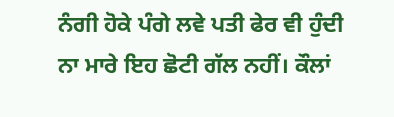ਨੰਗੀ ਹੋਕੇ ਪੰਗੇ ਲਵੇ ਪਤੀ ਫੇਰ ਵੀ ਹੁੰਦੀ ਨਾ ਮਾਰੇ ਇਹ ਛੋਟੀ ਗੱਲ ਨਹੀਂ। ਕੌਲਾਂ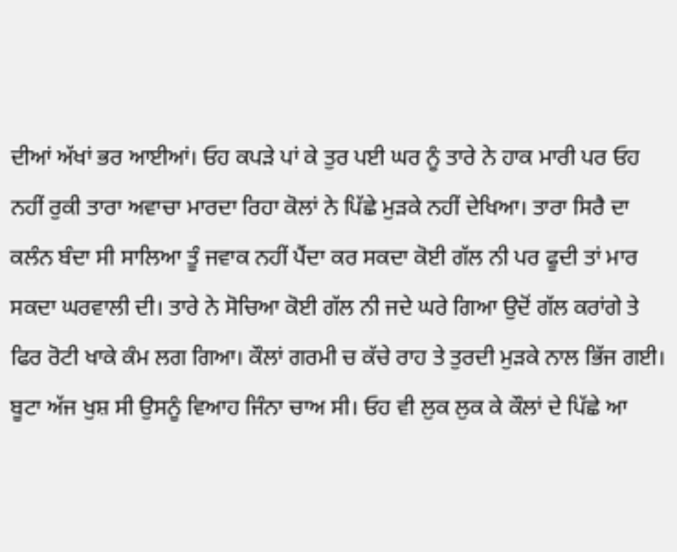ਦੀਆਂ ਅੱਖਾਂ ਭਰ ਆਈਆਂ। ਓਹ ਕਪੜੇ ਪਾਂ ਕੇ ਤੁਰ ਪਈ ਘਰ ਨੂੰ ਤਾਰੇ ਨੇ ਹਾਕ ਮਾਰੀ ਪਰ ਓਹ ਨਹੀਂ ਰੁਕੀ ਤਾਰਾ ਅਵਾਚਾ ਮਾਰਦਾ ਰਿਹਾ ਕੋਲਾਂ ਨੇ ਪਿੱਛੇ ਮੁੜਕੇ ਨਹੀਂ ਦੇਖਿਆ। ਤਾਰਾ ਸਿਰੈ ਦਾ ਕਲੰਨ ਬੰਦਾ ਸੀ ਸਾਲਿਆ ਤੂੰ ਜਵਾਕ ਨਹੀਂ ਪੈਂਦਾ ਕਰ ਸਕਦਾ ਕੋਈ ਗੱਲ ਨੀ ਪਰ ਫੂਦੀ ਤਾਂ ਮਾਰ ਸਕਦਾ ਘਰਵਾਲੀ ਦੀ। ਤਾਰੇ ਨੇ ਸੋਚਿਆ ਕੋਈ ਗੱਲ ਨੀ ਜਦੇ ਘਰੇ ਗਿਆ ਉਦੋਂ ਗੱਲ ਕਰਾਂਗੇ ਤੇ ਫਿਰ ਰੋਟੀ ਖਾਕੇ ਕੰਮ ਲਗ ਗਿਆ। ਕੌਲਾਂ ਗਰਮੀ ਚ ਕੱਚੇ ਰਾਹ ਤੇ ਤੁਰਦੀ ਮੁੜਕੇ ਨਾਲ ਭਿੱਜ ਗਈ। ਬੂਟਾ ਅੱਜ ਖੁਸ਼ ਸੀ ਉਸਨੂੰ ਵਿਆਹ ਜਿੰਨਾ ਚਾਅ ਸੀ। ਓਹ ਵੀ ਲੁਕ ਲੁਕ ਕੇ ਕੌਲਾਂ ਦੇ ਪਿੱਛੇ ਆ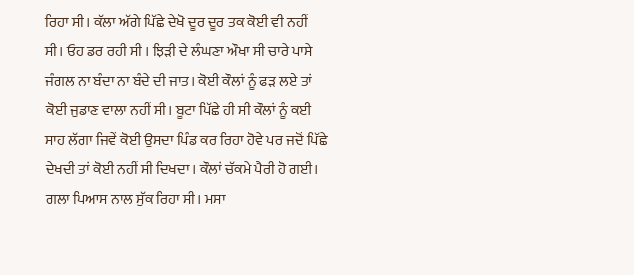ਰਿਹਾ ਸੀ। ਕੱਲਾ ਅੱਗੇ ਪਿੱਛੇ ਦੇਖੋ ਦੂਰ ਦੂਰ ਤਕ ਕੋਈ ਵੀ ਨਹੀਂ ਸੀ। ਓਹ ਡਰ ਰਹੀ ਸੀ । ਝਿੜੀ ਦੇ ਲੰਘਣਾ ਔਖਾ ਸੀ ਚਾਰੇ ਪਾਸੇ ਜੰਗਲ ਨਾ ਬੰਦਾ ਨਾ ਬੰਦੇ ਦੀ ਜਾਤ। ਕੋਈ ਕੌਲਾਂ ਨੂੰ ਫੜ ਲਏ ਤਾਂ ਕੋਈ ਜੁਡਾਣ ਵਾਲਾ ਨਹੀਂ ਸੀ। ਬੂਟਾ ਪਿੱਛੇ ਹੀ ਸੀ ਕੌਲਾਂ ਨੂੰ ਕਈ ਸਾਹ ਲੱਗਾ ਜਿਵੇਂ ਕੋਈ ਉਸਦਾ ਪਿੰਡ ਕਰ ਰਿਹਾ ਹੋਵੇ ਪਰ ਜਦੋਂ ਪਿੱਛੇ ਦੇਖਦੀ ਤਾਂ ਕੋਈ ਨਹੀਂ ਸੀ ਦਿਖਦਾ। ਕੌਲਾਂ ਚੱਕਮੇ ਪੈਰੀ ਹੋ ਗਈ। ਗਲਾ ਪਿਆਸ ਨਾਲ ਸੁੱਕ ਰਿਹਾ ਸੀ। ਮਸਾ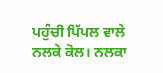ਪਹੁੰਚੀ ਪਿੱਪਲ ਵਾਲੇ ਨਲਕੇ ਕੋਲ। ਨਲਕਾ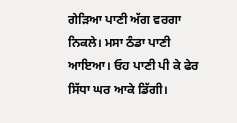ਗੇੜਿਆ ਪਾਣੀ ਅੱਗ ਵਰਗਾ ਨਿਕਲੇ। ਮਸਾ ਠੰਡਾ ਪਾਣੀ ਆਇਆ। ਓਹ ਪਾਣੀ ਪੀ ਕੇ ਫੇਰ ਸਿੱਧਾ ਘਰ ਆਕੇ ਡਿੱਗੀ।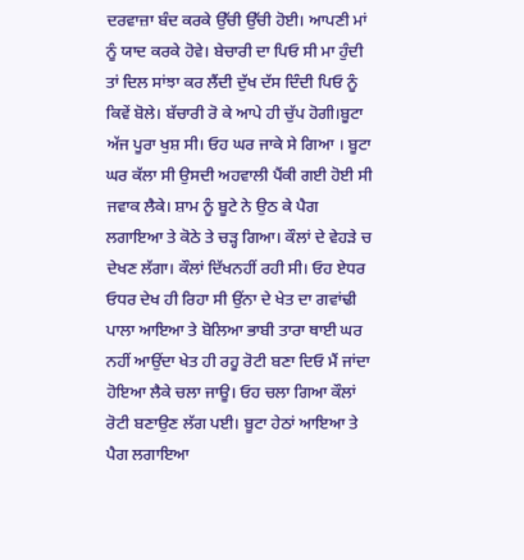ਦਰਵਾਜ਼ਾ ਬੰਦ ਕਰਕੇ ਉੱਚੀ ਉੱਚੀ ਹੋਈ। ਆਪਣੀ ਮਾਂ ਨੂੰ ਯਾਦ ਕਰਕੇ ਹੋਵੇ। ਬੇਚਾਰੀ ਦਾ ਪਿਓ ਸੀ ਮਾ ਹੁੰਦੀ ਤਾਂ ਦਿਲ ਸਾਂਝਾ ਕਰ ਲੈਂਦੀ ਦੁੱਖ ਦੱਸ ਦਿੰਦੀ ਪਿਓ ਨੂੰ ਕਿਵੇਂ ਬੋਲੇ। ਬੱਚਾਰੀ ਰੋ ਕੇ ਆਪੇ ਹੀ ਚੁੱਪ ਹੋਗੀ।ਬੂਟਾ ਅੱਜ ਪੂਰਾ ਖੁਸ਼ ਸੀ। ਓਹ ਘਰ ਜਾਕੇ ਸੇ ਗਿਆ । ਬੂਟਾ ਘਰ ਕੱਲਾ ਸੀ ਉਸਦੀ ਅਹਵਾਲੀ ਪੈਂਕੀ ਗਈ ਹੋਈ ਸੀ ਜਵਾਕ ਲੈਕੇ। ਸ਼ਾਮ ਨੂੰ ਬੂਟੇ ਨੇ ਉਠ ਕੇ ਪੈਗ ਲਗਾਇਆ ਤੇ ਕੋਠੇ ਤੇ ਚੜ੍ਹ ਗਿਆ। ਕੌਲਾਂ ਦੇ ਵੇਹੜੇ ਚ ਦੇਖਣ ਲੱਗਾ। ਕੌਲਾਂ ਦਿੱਖਨਹੀਂ ਰਹੀ ਸੀ। ਓਹ ਏਧਰ ਓਧਰ ਦੇਖ ਹੀ ਰਿਹਾ ਸੀ ਉਂਨਾ ਦੇ ਖੇਤ ਦਾ ਗਵਾਂਢੀ ਪਾਲਾ ਆਇਆ ਤੇ ਬੋਲਿਆ ਭਾਬੀ ਤਾਰਾ ਥਾਈ ਘਰ ਨਹੀਂ ਆਉਂਦਾ ਖੇਤ ਹੀ ਰਹੂ ਰੋਟੀ ਬਣਾ ਦਿਓ ਮੈਂ ਜਾਂਦਾ ਹੋਇਆ ਲੈਕੇ ਚਲਾ ਜਾਊ। ਓਹ ਚਲਾ ਗਿਆ ਕੌਲਾਂ ਰੋਟੀ ਬਣਾਉਣ ਲੱਗ ਪਈ। ਬੂਟਾ ਹੇਠਾਂ ਆਇਆ ਤੇ ਪੈਗ ਲਗਾਇਆ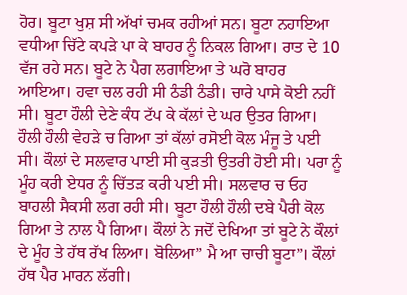ਹੋਰ। ਬੂਟਾ ਖੁਸ਼ ਸੀ ਅੱਖਾਂ ਚਮਕ ਰਹੀਆਂ ਸਨ। ਬੂਟਾ ਨਹਾਇਆ ਵਧੀਆ ਚਿੱਟੇ ਕਪੜੇ ਪਾ ਕੇ ਬਾਹਰ ਨੂੰ ਨਿਕਲ ਗਿਆ। ਰਾਤ ਦੇ 10 ਵੱਜ ਰਹੇ ਸਨ। ਬੂਟੇ ਨੇ ਪੈਗ ਲਗਾਇਆ ਤੇ ਘਰੋ ਬਾਹਰ ਆਇਆ। ਹਵਾ ਚਲ ਰਹੀ ਸੀ ਠੰਡੀ ਠੰਡੀ। ਚਾਰੇ ਪਾਸੇ ਕੋਈ ਨਹੀਂ ਸੀ। ਬੂਟਾ ਹੌਲੀ ਦੇਣੇ ਕੰਧ ਟੱਪ ਕੇ ਕੱਲਾਂ ਦੇ ਘਰ ਉਤਰ ਗਿਆ। ਹੌਲੀ ਹੌਲੀ ਵੇਹੜੇ ਚ ਗਿਆ ਤਾਂ ਕੱਲਾਂ ਰਸੋਈ ਕੋਲ ਮੰਜੂ ਤੇ ਪਈ ਸੀ। ਕੌਲਾਂ ਦੇ ਸਲਵਾਰ ਪਾਈ ਸੀ ਕੁੜਤੀ ਉਤਰੀ ਹੋਈ ਸੀ। ਪਰਾ ਨੂੰ ਮੂੰਹ ਕਰੀ ਏਧਰ ਨੂੰ ਚਿੱਤੜ ਕਰੀ ਪਈ ਸੀ। ਸਲਵਾਰ ਚ ਓਹ ਬਾਹਲੀ ਸੈਕਸੀ ਲਗ ਰਹੀ ਸੀ। ਬੂਟਾ ਹੌਲੀ ਹੌਲੀ ਦਬੇ ਪੈਰੀ ਕੋਲ ਗਿਆ ਤੇ ਨਾਲ ਪੈ ਗਿਆ। ਕੌਲਾਂ ਨੇ ਜਦੋਂ ਦੇਖਿਆ ਤਾਂ ਬੂਟੇ ਨੇ ਕੌਲਾਂ ਦੇ ਮੂੰਹ ਤੇ ਹੱਥ ਰੱਖ ਲਿਆ। ਬੋਲਿਆ” ਮੈ ਆ ਚਾਚੀ ਬੂਟਾ”। ਕੌਲਾਂ ਹੱਥ ਪੈਰ ਮਾਰਨ ਲੱਗੀ।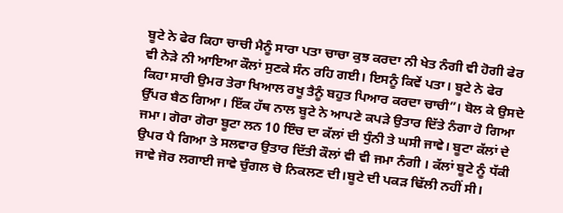ਬੂਟੇ ਨੇ ਫੇਰ ਕਿਹਾ ਚਾਚੀ ਮੈਨੂੰ ਸਾਰਾ ਪਤਾ ਚਾਚਾ ਕੁਝ ਕਰਦਾ ਨੀ ਖੇਤ ਨੰਗੀ ਵੀ ਹੋਗੀ ਫੇਰ ਵੀ ਨੇੜੇ ਨੀ ਆਇਆ ਕੌਲਾਂ ਸੁਣਕੇ ਸੰਨ ਰਹਿ ਗਈ। ਇਸਨੂੰ ਕਿਵੇਂ ਪਤਾ। ਬੂਟੇ ਨੇ ਫੇਰ ਕਿਹਾ ਸਾਰੀ ਉਮਰ ਤੇਰਾ ਖਿਆਲ ਰਖੂ ਤੈਨੂੰ ਬਹੁਤ ਪਿਆਰ ਕਰਦਾ ਚਾਚੀ”। ਬੋਲ ਕੇ ਉਸਦੇ ਉੱਪਰ ਬੈਠ ਗਿਆ। ਇੱਕ ਹੱਥ ਨਾਲ ਬੂਟੇ ਨੇ ਆਪਣੇ ਕਪੜੇ ਉਤਾਰ ਦਿੱਤੇ ਨੰਗਾ ਹੋ ਗਿਆ ਜਮਾ। ਗੋਰਾ ਗੋਰਾ ਬੂਟਾ ਲਨ 10 ਇੰਚ ਦਾ ਕੱਲਾਂ ਦੀ ਧੁੰਨੀ ਤੇ ਘਸੀ ਜਾਵੇ। ਬੂਟਾ ਕੱਲਾਂ ਦੇ ਉਪਰ ਪੈ ਗਿਆ ਤੇ ਸਲਵਾਰ ਉਤਾਰ ਦਿੱਤੀ ਕੌਲਾਂ ਵੀ ਵੀ ਜਮਾ ਨੰਗੀ । ਕੱਲਾਂ ਬੂਟੇ ਨੂੰ ਧੱਕੀ ਜਾਵੇ ਜੋਰ ਲਗਾਈ ਜਾਵੇ ਚੁੰਗਲ ਚੋ ਨਿਕਲਣ ਦੀ।ਬੂਟੇ ਦੀ ਪਕੜ ਢਿੱਲੀ ਨਹੀਂ ਸੀ।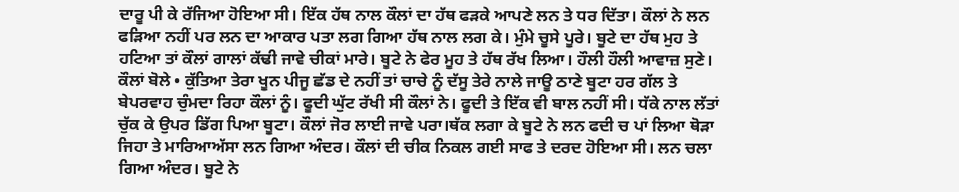ਦਾਰੂ ਪੀ ਕੇ ਰੱਜਿਆ ਹੋਇਆ ਸੀ। ਇੱਕ ਹੱਥ ਨਾਲ ਕੌਲਾਂ ਦਾ ਹੱਥ ਫੜਕੇ ਆਪਣੇ ਲਨ ਤੇ ਧਰ ਦਿੱਤਾ। ਕੌਲਾਂ ਨੇ ਲਨ ਫੜਿਆ ਨਹੀਂ ਪਰ ਲਨ ਦਾ ਆਕਾਰ ਪਤਾ ਲਗ ਗਿਆ ਹੱਥ ਨਾਲ ਲਗ ਕੇ। ਮੁੰਮੇ ਚੂਸੇ ਪੂਰੇ। ਬੂਟੇ ਦਾ ਹੱਥ ਮੁਹ ਤੇ ਹਟਿਆ ਤਾਂ ਕੌਲਾਂ ਗਾਲਾਂ ਕੱਢੀ ਜਾਵੇ ਚੀਕਾਂ ਮਾਰੇ। ਬੂਟੇ ਨੇ ਫੇਰ ਮੂਹ ਤੇ ਹੱਥ ਰੱਖ ਲਿਆ। ਹੌਲੀ ਹੌਲੀ ਆਵਾਜ਼ ਸੁਣੇ। ਕੌਲਾਂ ਬੋਲੇ • ਕੁੱਤਿਆ ਤੇਰਾ ਖੂਨ ਪੀਜੂ ਛੱਡ ਦੇ ਨਹੀਂ ਤਾਂ ਚਾਚੇ ਨੂੰ ਦੱਸੂ ਤੇਰੇ ਨਾਲੇ ਜਾਊ ਠਾਣੇ ਬੂਟਾ ਹਰ ਗੱਲ ਤੇ ਬੇਪਰਵਾਹ ਚੁੰਮਦਾ ਰਿਹਾ ਕੌਲਾਂ ਨੂੰ। ਫੂਦੀ ਘੁੱਟ ਰੱਖੀ ਸੀ ਕੌਲਾਂ ਨੇ। ਫੂਦੀ ਤੇ ਇੱਕ ਵੀ ਬਾਲ ਨਹੀਂ ਸੀ। ਧੱਕੇ ਨਾਲ ਲੱਤਾਂ ਚੁੱਕ ਕੇ ਉਪਰ ਡਿੱਗ ਪਿਆ ਬੂਟਾ। ਕੌਲਾਂ ਜੋਰ ਲਾਈ ਜਾਵੇ ਪਰਾ।ਥੱਕ ਲਗਾ ਕੇ ਬੂਟੇ ਨੇ ਲਨ ਫਦੀ ਚ ਪਾਂ ਲਿਆ ਥੋੜਾ ਜਿਹਾ ਤੇ ਮਾਰਿਆਅੱਸਾ ਲਨ ਗਿਆ ਅੰਦਰ। ਕੌਲਾਂ ਦੀ ਚੀਕ ਨਿਕਲ ਗਈ ਸਾਫ ਤੇ ਦਰਦ ਹੋਇਆ ਸੀ। ਲਨ ਚਲਾ ਗਿਆ ਅੰਦਰ। ਬੂਟੇ ਨੇ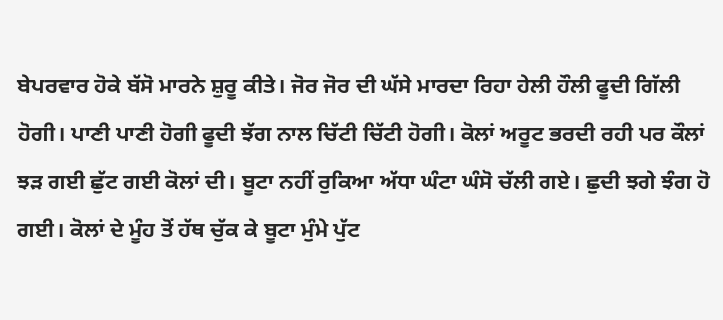ਬੇਪਰਵਾਰ ਹੋਕੇ ਬੱਸੋ ਮਾਰਨੇ ਸ਼ੁਰੂ ਕੀਤੇ। ਜੋਰ ਜੋਰ ਦੀ ਘੱਸੇ ਮਾਰਦਾ ਰਿਹਾ ਹੇਲੀ ਹੌਲੀ ਫੂਦੀ ਗਿੱਲੀ ਹੋਗੀ। ਪਾਣੀ ਪਾਣੀ ਹੋਗੀ ਫੂਦੀ ਝੱਗ ਨਾਲ ਚਿੱਟੀ ਚਿੱਟੀ ਹੋਗੀ। ਕੋਲਾਂ ਅਰੂਟ ਭਰਦੀ ਰਹੀ ਪਰ ਕੌਲਾਂ ਝੜ ਗਈ ਛੁੱਟ ਗਈ ਕੋਲਾਂ ਦੀ। ਬੂਟਾ ਨਹੀਂ ਰੁਕਿਆ ਅੱਧਾ ਘੰਟਾ ਘੰਸੋ ਚੱਲੀ ਗਏ। ਛੁਦੀ ਝਗੇ ਝੰਗ ਹੋ ਗਈ। ਕੋਲਾਂ ਦੇ ਮੂੰਹ ਤੋਂ ਹੱਥ ਚੁੱਕ ਕੇ ਬੂਟਾ ਮੁੰਮੇ ਪੁੱਟ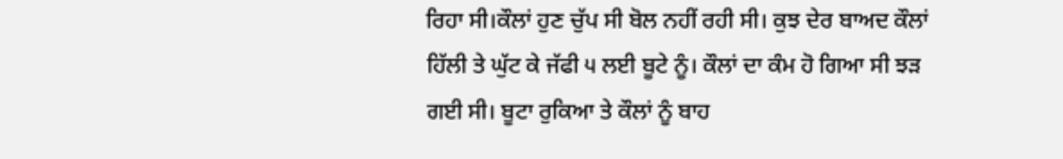ਰਿਹਾ ਸੀ।ਕੌਲਾਂ ਹੁਣ ਚੁੱਪ ਸੀ ਬੋਲ ਨਹੀਂ ਰਹੀ ਸੀ। ਕੁਝ ਦੇਰ ਬਾਅਦ ਕੌਲਾਂ ਹਿੱਲੀ ਤੇ ਘੁੱਟ ਕੇ ਜੱਫੀ ੫ ਲਈ ਬੂਟੇ ਨੂੰ। ਕੌਲਾਂ ਦਾ ਕੰਮ ਹੋ ਗਿਆ ਸੀ ਝੜ ਗਈ ਸੀ। ਬੂਟਾ ਰੁਕਿਆ ਤੇ ਕੌਲਾਂ ਨੂੰ ਬਾਹ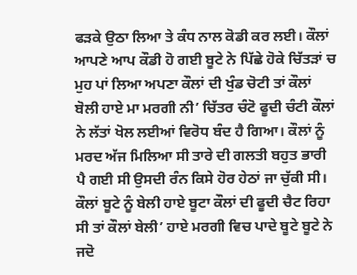ਫੜਕੇ ਉਠਾ ਲਿਆ ਤੇ ਕੰਧ ਨਾਲ ਕੋਡੀ ਕਰ ਲਈ। ਕੌਲਾਂ ਆਪਣੇ ਆਪ ਕੌਡੀ ਹੋ ਗਈ ਬੂਟੇ ਨੇ ਪਿੱਛੇ ਹੋਕੇ ਚਿੱਤੜਾਂ ਚ ਮੁਹ ਪਾਂ ਲਿਆ ਅਪਣਾ ਕੌਲਾਂ ਦੀ ਖੁੰਡ ਚੋਟੀ ਤਾਂ ਕੌਲਾਂ ਬੋਲੀ ਹਾਏ ਮਾ ਮਰਗੀ ਨੀ’ ਚਿੱਤਰ ਚੰਟੋ ਫੂਦੀ ਚੰਟੀ ਕੌਲਾਂ ਨੇ ਲੱਤਾਂ ਖੋਲ ਲਈਆਂ ਵਿਰੋਧ ਬੰਦ ਹੈ ਗਿਆ। ਕੌਲਾਂ ਨੂੰ ਮਰਦ ਅੱਜ ਮਿਲਿਆ ਸੀ ਤਾਰੇ ਦੀ ਗਲਤੀ ਬਹੁਤ ਭਾਰੀ ਪੈ ਗਈ ਸੀ ਉਸਦੀ ਰੰਨ ਕਿਸੇ ਹੋਰ ਹੇਠਾਂ ਜਾ ਚੁੱਕੀ ਸੀ। ਕੌਲਾਂ ਬੂਟੇ ਨੂੰ ਬੇਲੀ ਹਾਏ ਬੂਟਾ ਕੌਲਾਂ ਦੀ ਫੂਦੀ ਚੈਟ ਰਿਹਾ ਸੀ ਤਾਂ ਕੌਲਾਂ ਬੇਲੀ’ ਹਾਏ ਮਰਗੀ ਵਿਚ ਪਾਦੇ ਬੂਟੇ ਬੂਟੇ ਨੇ ਜਦੋ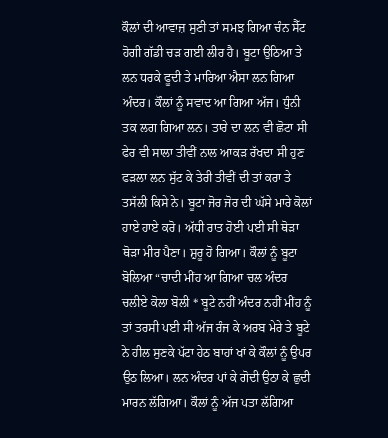ਕੌਲਾਂ ਦੀ ਆਵਾਜ਼ ਸੁਣੀ ਤਾਂ ਸਮਝ ਗਿਆ ਚੰਨ ਸੈੱਟ ਹੋਗੀ ਗੱਡੀ ਚੜ ਗਈ ਲੀਰ ਹੈ। ਬੂਟਾ ਉਠਿਆ ਤੇ ਲਨ ਧਰਕੇ ਫੂਦੀ ਤੇ ਮਾਰਿਆ ਐਸਾ ਲਨ ਗਿਆ ਅੰਦਰ। ਕੌਲਾਂ ਨੂੰ ਸਵਾਦ ਆ ਗਿਆ ਅੱਜ। ਧੁੰਨੀ ਤਕ ਲਗ ਗਿਆ ਲਨ। ਤਾਰੇ ਦਾ ਲਨ ਵੀ ਛੋਟਾ ਸੀ ਫੇਰ ਵੀ ਸਾਲਾ ਤੀਵੀਂ ਨਾਲ ਆਕੜ ਰੱਖਦਾ ਸੀ ਹੁਣ ਫੜਲਾ ਲਨ ਸੁੱਟ ਕੇ ਤੇਰੀ ਤੀਵੀਂ ਦੀ ਤਾਂ ਕਰਾ ਤੇ ਤਸੱਲੀ ਕਿਸੇ ਨੇ। ਬੂਟਾ ਜੋਰ ਜੋਰ ਦੀ ਘੱਸੇ ਮਾਰੇ ਕੋਲਾਂ ਹਾਏ ਹਾਏ ਕਰੋ। ਅੱਧੀ ਰਾਤ ਹੋਈ ਪਈ ਸੀ ਥੋੜਾ ਥੋੜਾ ਮੀਰ ਪੈਣਾ। ਸ਼ੁਰੂ ਹੋ ਗਿਆ। ਕੌਲਾਂ ਨੂੰ ਬੂਟਾ ਬੋਲਿਆ “ਚਾਦੀ ਮੀਂਹ ਆ ਗਿਆ ਚਲ ਅੰਦਰ ਚਲੀਏ ਕੋਲਾ ਬੋਲੀ * ਬੂਟੇ ਨਹੀਂ ਅੰਦਰ ਨਹੀਂ ਮੀਂਹ ਨੂੰ ਤਾਂ ਤਰਸੀ ਪਈ ਸੀ ਅੱਜ ਰੰਜ ਕੇ ਅਰਬ ਮੇਰੇ ਤੇ ਬੂਟੇ ਨੇ ਹੀਲ ਸੁਣਕੇ ਪੱਟਾ ਹੇਠ ਬਾਹਾਂ ਖਾਂ ਕੇ ਕੌਲਾਂ ਨੂੰ ਉਪਰ ਉਠ ਲਿਆ। ਲਨ ਅੰਦਰ ਪਾਂ ਕੇ ਗੋਦੀ ਉਠਾ ਕੇ ਛੁਦੀ ਮਾਰਨ ਲੱਗਿਆ। ਕੌਲਾਂ ਨੂੰ ਅੱਜ ਪਤਾ ਲੱਗਿਆ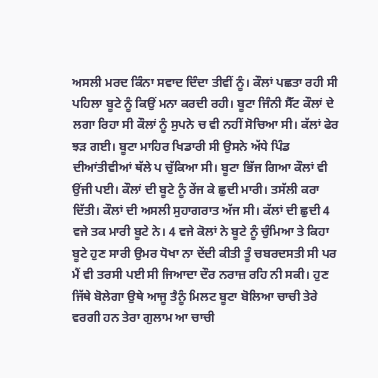ਅਸਲੀ ਮਰਦ ਕਿੰਨਾ ਸਵਾਦ ਦਿੰਦਾ ਤੀਵੀਂ ਨੂੰ। ਕੌਲਾਂ ਪਛਤਾ ਰਹੀ ਸੀ ਪਹਿਲਾ ਬੂਟੇ ਨੂੰ ਕਿਉਂ ਮਨਾ ਕਰਦੀ ਰਹੀ। ਬੂਟਾ ਜਿੰਨੀ ਸੈੱਟ ਕੌਲਾਂ ਦੇ ਲਗਾ ਰਿਹਾ ਸੀ ਕੌਲਾਂ ਨੂੰ ਸੁਪਨੇ ਚ ਵੀ ਨਹੀਂ ਸੋਚਿਆ ਸੀ। ਕੱਲਾਂ ਫੇਰ ਝੜ ਗਈ। ਬੂਟਾ ਮਾਹਿਰ ਖਿਡਾਰੀ ਸੀ ਉਸਨੇ ਅੱਧੇ ਪਿੰਡ ਦੀਆਂਤੀਵੀਆਂ ਥੱਲੇ ਪ ਚੁੱਕਿਆ ਸੀ। ਬੂਟਾ ਭਿੱਜ ਗਿਆ ਕੌਲਾਂ ਵੀ ਉਂਜੀ ਪਈ। ਕੌਲਾਂ ਦੀ ਬੂਟੇ ਨੂੰ ਰੇਂਜ ਕੇ ਛੁਦੀ ਮਾਰੀ। ਤਸੱਲੀ ਕਰਾ ਦਿੱਤੀ। ਕੌਲਾਂ ਦੀ ਅਸਲੀ ਸੁਹਾਗਰਾਤ ਅੱਜ ਸੀ। ਕੱਲਾਂ ਦੀ ਛੁਦੀ 4 ਵਜੇ ਤਕ ਮਾਰੀ ਬੂਟੇ ਨੇ। 4 ਵਜੇ ਕੋਲਾਂ ਨੇ ਬੂਟੇ ਨੂੰ ਚੁੰਮਿਆ ਤੇ ਕਿਹਾ ਬੂਟੇ ਹੁਣ ਸਾਰੀ ਉਮਰ ਧੋਖਾ ਨਾ ਦੇਂਦੀ ਕੀਤੀ ਤੂੰ ਚਬਰਦਸਤੀ ਸੀ ਪਰ ਮੈਂ ਵੀ ਤਰਸੀ ਪਈ ਸੀ ਜਿਆਦਾ ਦੌਰ ਨਰਾਜ਼ ਰਹਿ ਨੀ ਸਕੀ। ਹੁਣ ਜਿੱਥੇ ਬੋਲੇਗਾ ਉਥੇ ਆਜੂ ਤੈਨੂੰ ਮਿਲਟ ਬੂਟਾ ਬੋਲਿਆ ਚਾਚੀ ਤੇਰੇ ਵਰਗੀ ਹਨ ਤੇਰਾ ਗੁਲਾਮ ਆ ਚਾਚੀ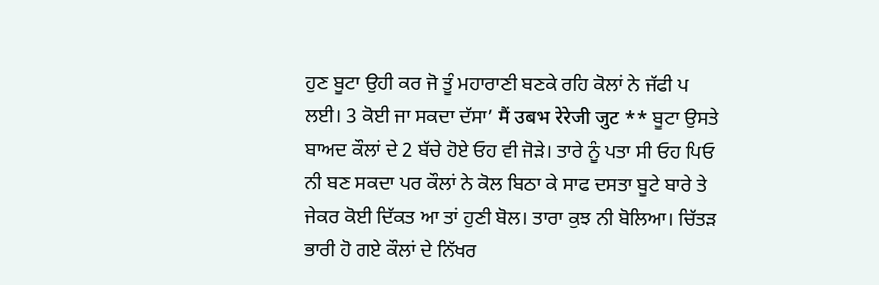ਹੁਣ ਬੂਟਾ ਉਹੀ ਕਰ ਜੋ ਤੂੰ ਮਹਾਰਾਣੀ ਬਣਕੇ ਰਹਿ ਕੋਲਾਂ ਨੇ ਜੱਫੀ ਪ ਲਈ। 3 ਕੋਈ ਜਾ ਸਕਦਾ ਦੱਸਾ’ मैं उबभ रेरेजी जुट ** ਬੂਟਾ ਉਸਤੇ ਬਾਅਦ ਕੌਲਾਂ ਦੇ 2 ਬੱਚੇ ਹੋਏ ਓਹ ਵੀ ਜੋੜੇ। ਤਾਰੇ ਨੂੰ ਪਤਾ ਸੀ ਓਹ ਪਿਓ ਨੀ ਬਣ ਸਕਦਾ ਪਰ ਕੌਲਾਂ ਨੇ ਕੋਲ ਬਿਠਾ ਕੇ ਸਾਫ ਦਸਤਾ ਬੂਟੇ ਬਾਰੇ ਤੇ ਜੇਕਰ ਕੋਈ ਦਿੱਕਤ ਆ ਤਾਂ ਹੁਣੀ ਬੋਲ। ਤਾਰਾ ਕੁਝ ਨੀ ਬੋਲਿਆ। ਚਿੱਤੜ ਭਾਰੀ ਹੋ ਗਏ ਕੌਲਾਂ ਦੇ ਨਿੱਖਰ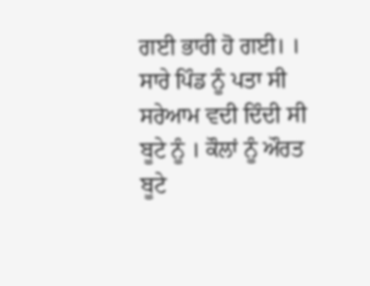ਗਈ ਭਾਰੀ ਹੋ ਗਈ। । ਸਾਰੇ ਪਿੰਡ ਨੂੰ ਪਤਾ ਸੀ ਸਰੇਆਮ ਵਦੀ ਦਿੰਦੀ ਸੀ ਬੂਟੇ ਨੂੰ । ਕੌਲਾਂ ਨੂੰ ਔਰਤ ਬੂਟੇ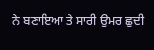ਨੇ ਬਣਾਇਆ ਤੇ ਸਾਰੀ ਉਮਰ ਛੁਦੀ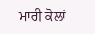ਮਾਰੀ ਕੋਲਾਂ